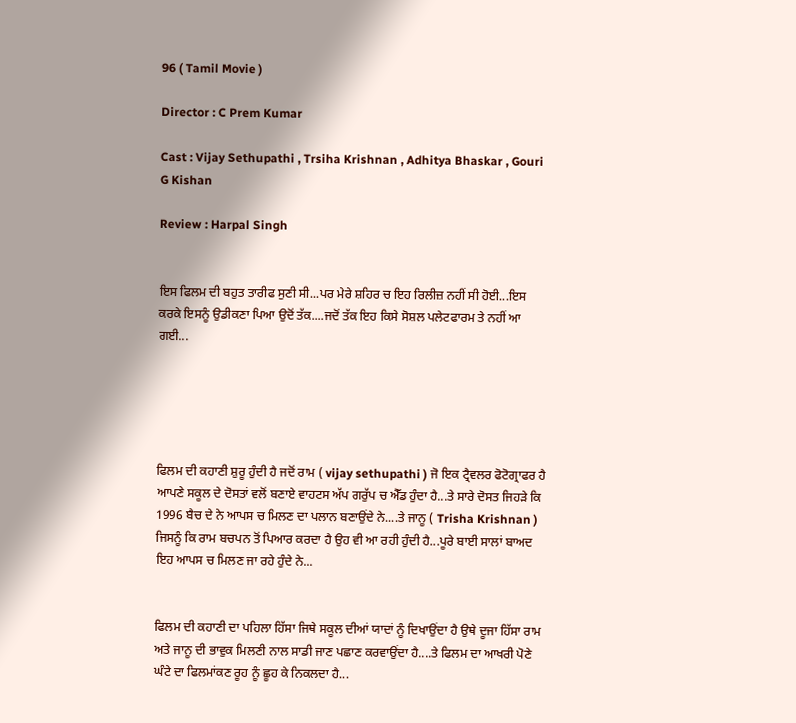96 ( Tamil Movie )

Director : C Prem Kumar

Cast : Vijay Sethupathi , Trsiha Krishnan , Adhitya Bhaskar , Gouri G Kishan

Review : Harpal Singh


ਇਸ ਫਿਲਮ ਦੀ ਬਹੁਤ ਤਾਰੀਫ ਸੁਣੀ ਸੀ...ਪਰ ਮੇਰੇ ਸ਼ਹਿਰ ਚ ਇਹ ਰਿਲੀਜ਼ ਨਹੀਂ ਸੀ ਹੋਈ...ਇਸ ਕਰਕੇ ਇਸਨੂੰ ਉਡੀਕਣਾ ਪਿਆ ਉਦੋਂ ਤੱਕ....ਜਦੋਂ ਤੱਕ ਇਹ ਕਿਸੇ ਸੋਸ਼ਲ ਪਲੇਟਫਾਰਮ ਤੇ ਨਹੀਂ ਆ ਗਈ...





ਫਿਲਮ ਦੀ ਕਹਾਣੀ ਸ਼ੁਰੂ ਹੁੰਦੀ ਹੈ ਜਦੋਂ ਰਾਮ ( vijay sethupathi ) ਜੋ ਇਕ ਟ੍ਰੈਵਲਰ ਫੋਟੋਗ੍ਰਾਫਰ ਹੈ ਆਪਣੇ ਸਕੂਲ ਦੇ ਦੋਸਤਾਂ ਵਲੋਂ ਬਣਾਏ ਵਾਹਟਸ ਅੱਪ ਗਰੁੱਪ ਚ ਐੱਡ ਹੁੰਦਾ ਹੈ...ਤੇ ਸਾਰੇ ਦੋਸਤ ਜਿਹੜੇ ਕਿ 1996 ਬੈਚ ਦੇ ਨੇ ਆਪਸ ਚ ਮਿਲਣ ਦਾ ਪਲਾਨ ਬਣਾਉਂਦੇ ਨੇ....ਤੇ ਜਾਨੂ ( Trisha Krishnan ) ਜਿਸਨੂੰ ਕਿ ਰਾਮ ਬਚਪਨ ਤੋਂ ਪਿਆਰ ਕਰਦਾ ਹੈ ਉਹ ਵੀ ਆ ਰਹੀ ਹੁੰਦੀ ਹੈ...ਪੂਰੇ ਬਾਈ ਸਾਲਾਂ ਬਾਅਦ ਇਹ ਆਪਸ ਚ ਮਿਲਣ ਜਾ ਰਹੇ ਹੁੰਦੇ ਨੇ...


ਫਿਲਮ ਦੀ ਕਹਾਣੀ ਦਾ ਪਹਿਲਾ ਹਿੱਸਾ ਜਿਥੇ ਸਕੂਲ ਦੀਆਂ ਯਾਦਾਂ ਨੂੰ ਦਿਖਾਉਂਦਾ ਹੈ ਉਥੇ ਦੂਜਾ ਹਿੱਸਾ ਰਾਮ ਅਤੇ ਜਾਨੂ ਦੀ ਭਾਵੁਕ ਮਿਲਣੀ ਨਾਲ ਸਾਡੀ ਜਾਣ ਪਛਾਣ ਕਰਵਾਉਂਦਾ ਹੈ....ਤੇ ਫਿਲਮ ਦਾ ਆਖਰੀ ਪੋਣੇ ਘੰਟੇ ਦਾ ਫਿਲਮਾਂਕਣ ਰੂਹ ਨੂੰ ਛੂਹ ਕੇ ਨਿਕਲਦਾ ਹੈ...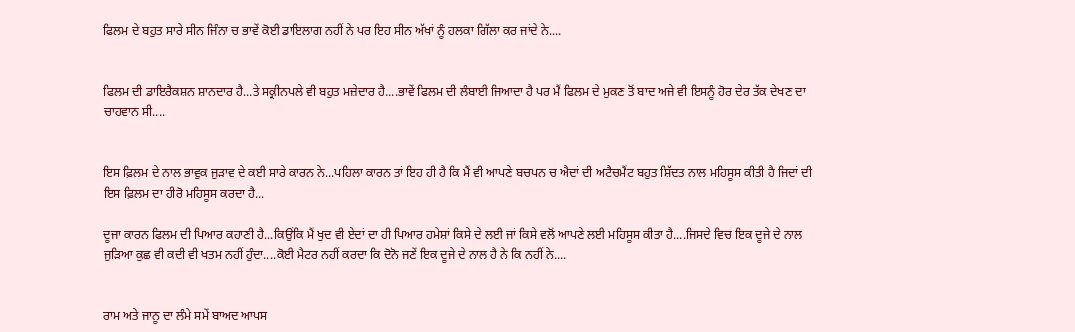ਫਿਲਮ ਦੇ ਬਹੁਤ ਸਾਰੇ ਸੀਨ ਜਿੰਨਾ ਚ ਭਾਵੇਂ ਕੋਈ ਡਾਇਲਾਗ ਨਹੀਂ ਨੇ ਪਰ ਇਹ ਸੀਨ ਅੱਖਾਂ ਨੂੰ ਹਲਕਾ ਗਿੱਲਾ ਕਰ ਜਾਂਦੇ ਨੇ....


ਫਿਲਮ ਦੀ ਡਾਇਰੈਕਸ਼ਨ ਸ਼ਾਨਦਾਰ ਹੈ...ਤੇ ਸਕ੍ਰੀਨਪਲੇ ਵੀ ਬਹੁਤ ਮਜ਼ੇਦਾਰ ਹੈ....ਭਾਵੇਂ ਫਿਲਮ ਦੀ ਲੰਬਾਈ ਜਿਆਦਾ ਹੈ ਪਰ ਮੈਂ ਫਿਲਮ ਦੇ ਮੁਕਣ ਤੋਂ ਬਾਦ ਅਜੇ ਵੀ ਇਸਨੂੰ ਹੋਰ ਦੇਰ ਤੱਕ ਦੇਖਣ ਦਾ ਚਾਹਵਾਨ ਸੀ....


ਇਸ ਫ਼ਿਲਮ ਦੇ ਨਾਲ ਭਾਵੁਕ ਜੁੜਾਵ ਦੇ ਕਈ ਸਾਰੇ ਕਾਰਨ ਨੇ...ਪਹਿਲਾ ਕਾਰਨ ਤਾਂ ਇਹ ਹੀ ਹੈ ਕਿ ਮੈਂ ਵੀ ਆਪਣੇ ਬਚਪਨ ਚ ਐਦਾਂ ਦੀ ਅਟੈਚਮੈਂਟ ਬਹੁਤ ਸ਼ਿੱਦਤ ਨਾਲ ਮਹਿਸੂਸ ਕੀਤੀ ਹੈ ਜਿਦਾਂ ਦੀ ਇਸ ਫ਼ਿਲਮ ਦਾ ਹੀਰੋ ਮਹਿਸੂਸ ਕਰਦਾ ਹੈ...

ਦੂਜਾ ਕਾਰਨ ਫਿਲਮ ਦੀ ਪਿਆਰ ਕਹਾਣੀ ਹੈ...ਕਿਉਂਕਿ ਮੈਂ ਖੁਦ ਵੀ ਏਦਾਂ ਦਾ ਹੀ ਪਿਆਰ ਹਮੇਸ਼ਾਂ ਕਿਸੇ ਦੇ ਲਈ ਜਾਂ ਕਿਸੇ ਵਲੋਂ ਆਪਣੇ ਲਈ ਮਹਿਸੂਸ ਕੀਤਾ ਹੈ....ਜਿਸਦੇ ਵਿਚ ਇਕ ਦੂਜੇ ਦੇ ਨਾਲ ਜੁੜਿਆ ਕੁਛ ਵੀ ਕਦੀ ਵੀ ਖਤਮ ਨਹੀਂ ਹੁੰਦਾ....ਕੋਈ ਮੈਟਰ ਨਹੀਂ ਕਰਦਾ ਕਿ ਦੋਨੋ ਜਣੇਂ ਇਕ ਦੂਜੇ ਦੇ ਨਾਲ ਹੈ ਨੇ ਕਿ ਨਹੀਂ ਨੇ....


ਰਾਮ ਅਤੇ ਜਾਨੂ ਦਾ ਲੰਮੇ ਸਮੇਂ ਬਾਅਦ ਆਪਸ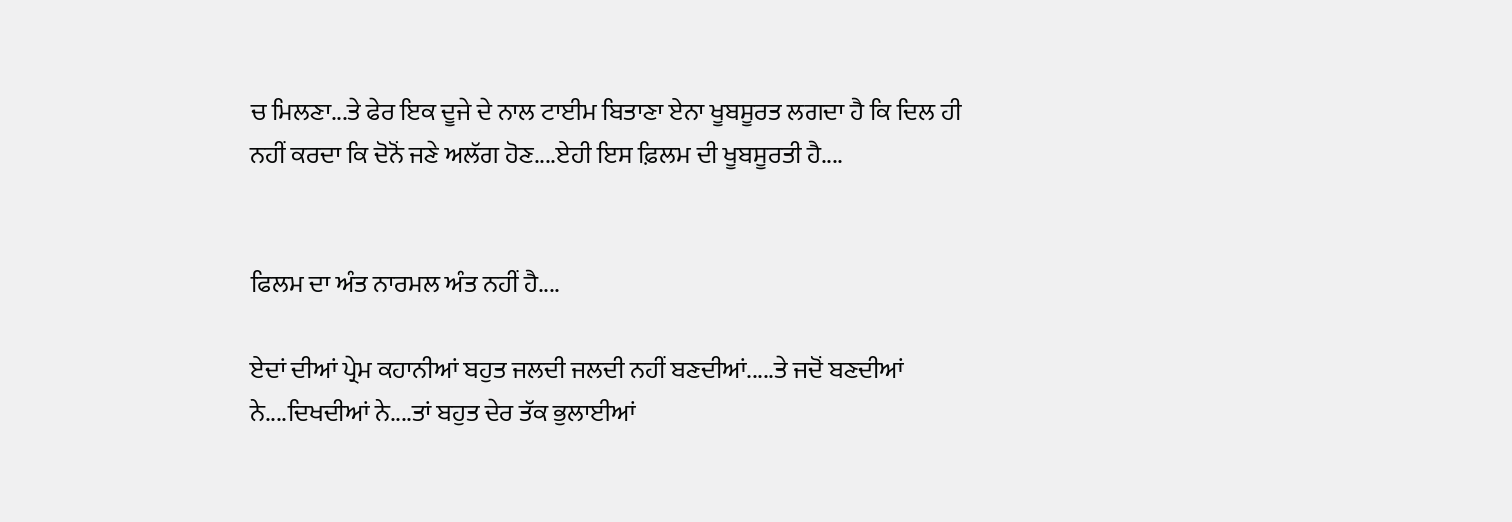ਚ ਮਿਲਣਾ...ਤੇ ਫੇਰ ਇਕ ਦੂਜੇ ਦੇ ਨਾਲ ਟਾਈਮ ਬਿਤਾਣਾ ਏਨਾ ਖੂਬਸੂਰਤ ਲਗਦਾ ਹੈ ਕਿ ਦਿਲ ਹੀ ਨਹੀਂ ਕਰਦਾ ਕਿ ਦੋਨੋਂ ਜਣੇ ਅਲੱਗ ਹੋਣ....ਏਹੀ ਇਸ ਫ਼ਿਲਮ ਦੀ ਖੂਬਸੂਰਤੀ ਹੈ....


ਫਿਲਮ ਦਾ ਅੰਤ ਨਾਰਮਲ ਅੰਤ ਨਹੀਂ ਹੈ....

ਏਦਾਂ ਦੀਆਂ ਪ੍ਰੇਮ ਕਹਾਨੀਆਂ ਬਹੁਤ ਜਲਦੀ ਜਲਦੀ ਨਹੀਂ ਬਣਦੀਆਂ.....ਤੇ ਜਦੋਂ ਬਣਦੀਆਂ ਨੇ....ਦਿਖਦੀਆਂ ਨੇ....ਤਾਂ ਬਹੁਤ ਦੇਰ ਤੱਕ ਭੁਲਾਈਆਂ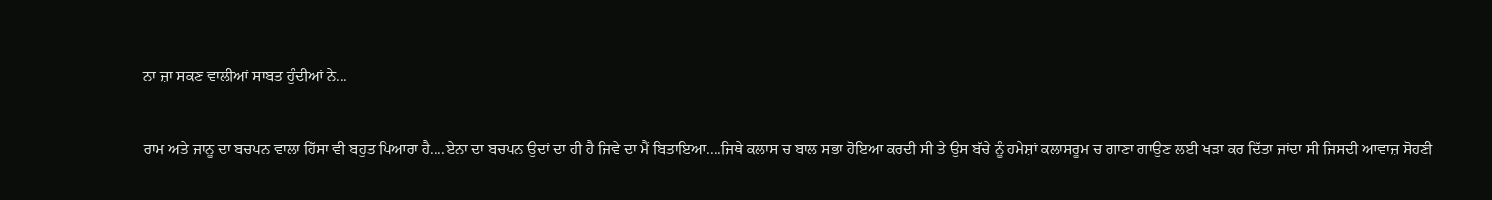ਨਾ ਜ਼ਾ ਸਕਣ ਵਾਲੀਆਂ ਸਾਬਤ ਹੁੰਦੀਆਂ ਨੇ...


ਰਾਮ ਅਤੇ ਜਾਨੂ ਦਾ ਬਚਪਨ ਵਾਲਾ ਹਿੱਸਾ ਵੀ ਬਹੁਤ ਪਿਆਰਾ ਹੈ....ਏਨਾ ਦਾ ਬਚਪਨ ਉਦਾਂ ਦਾ ਹੀ ਹੈ ਜਿਵੇ ਦਾ ਮੈਂ ਬਿਤਾਇਆ....ਜਿਥੇ ਕਲਾਸ ਚ ਬਾਲ ਸਭਾ ਹੋਇਆ ਕਰਦੀ ਸੀ ਤੇ ਉਸ ਬੱਚੇ ਨੂੰ ਹਮੇਸ਼ਾਂ ਕਲਾਸਰੂਮ ਚ ਗਾਣਾ ਗਾਉਣ ਲਈ ਖੜਾ ਕਰ ਦਿੱਤਾ ਜਾਂਦਾ ਸੀ ਜਿਸਦੀ ਆਵਾਜ਼ ਸੋਹਣੀ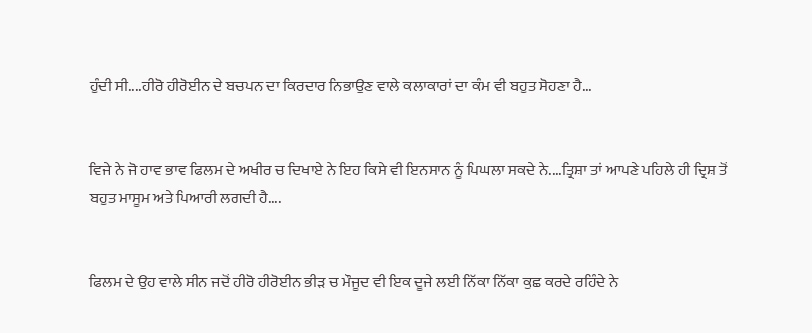ਹੁੰਦੀ ਸੀ....ਹੀਰੋ ਹੀਰੋਈਨ ਦੇ ਬਚਪਨ ਦਾ ਕਿਰਦਾਰ ਨਿਭਾਉਣ ਵਾਲੇ ਕਲਾਕਾਰਾਂ ਦਾ ਕੰਮ ਵੀ ਬਹੁਤ ਸੋਹਣਾ ਹੈ...


ਵਿਜੇ ਨੇ ਜੋ ਹਾਵ ਭਾਵ ਫਿਲਮ ਦੇ ਅਖੀਰ ਚ ਦਿਖਾਏ ਨੇ ਇਹ ਕਿਸੇ ਵੀ ਇਨਸਾਨ ਨੂੰ ਪਿਘਲਾ ਸਕਦੇ ਨੇ....ਤ੍ਰਿਸ਼ਾ ਤਾਂ ਆਪਣੇ ਪਹਿਲੇ ਹੀ ਦ੍ਰਿਸ਼ ਤੋਂ ਬਹੁਤ ਮਾਸੂਮ ਅਤੇ ਪਿਆਰੀ ਲਗਦੀ ਹੈ....


ਫਿਲਮ ਦੇ ਉਹ ਵਾਲੇ ਸੀਨ ਜਦੋਂ ਹੀਰੋ ਹੀਰੋਈਨ ਭੀੜ ਚ ਮੌਜੂਦ ਵੀ ਇਕ ਦੂਜੇ ਲਈ ਨਿੱਕਾ ਨਿੱਕਾ ਕੁਛ ਕਰਦੇ ਰਹਿੰਦੇ ਨੇ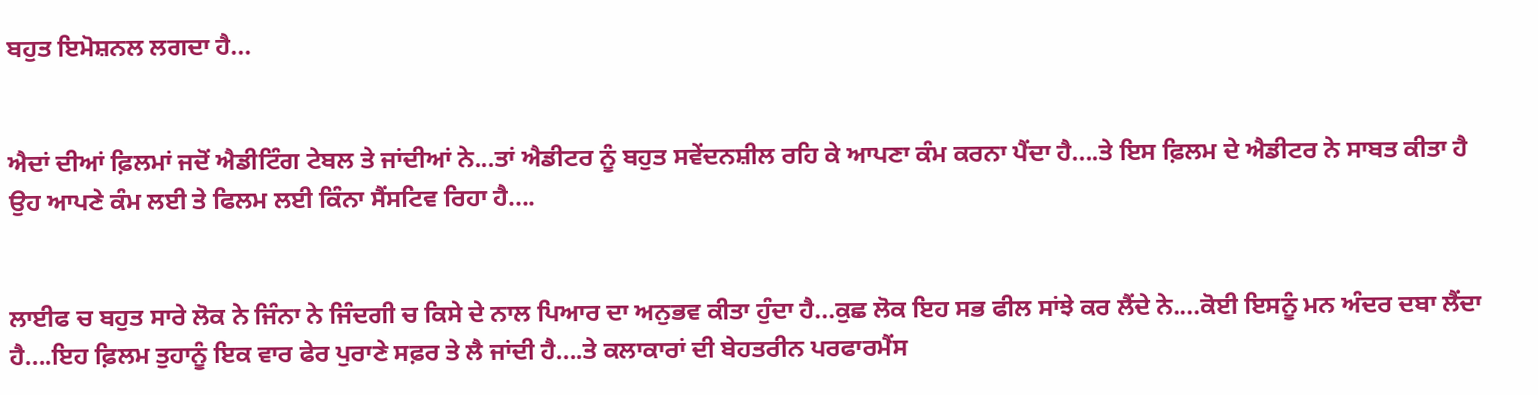ਬਹੁਤ ਇਮੋਸ਼ਨਲ ਲਗਦਾ ਹੈ...


ਐਦਾਂ ਦੀਆਂ ਫ਼ਿਲਮਾਂ ਜਦੋਂ ਐਡੀਟਿੰਗ ਟੇਬਲ ਤੇ ਜਾਂਦੀਆਂ ਨੇ...ਤਾਂ ਐਡੀਟਰ ਨੂੰ ਬਹੁਤ ਸਵੇਂਦਨਸ਼ੀਲ ਰਹਿ ਕੇ ਆਪਣਾ ਕੰਮ ਕਰਨਾ ਪੈਂਦਾ ਹੈ....ਤੇ ਇਸ ਫ਼ਿਲਮ ਦੇ ਐਡੀਟਰ ਨੇ ਸਾਬਤ ਕੀਤਾ ਹੈ ਉਹ ਆਪਣੇ ਕੰਮ ਲਈ ਤੇ ਫਿਲਮ ਲਈ ਕਿੰਨਾ ਸੈਂਸਟਿਵ ਰਿਹਾ ਹੈ....


ਲਾਈਫ ਚ ਬਹੁਤ ਸਾਰੇ ਲੋਕ ਨੇ ਜਿੰਨਾ ਨੇ ਜਿੰਦਗੀ ਚ ਕਿਸੇ ਦੇ ਨਾਲ ਪਿਆਰ ਦਾ ਅਨੁਭਵ ਕੀਤਾ ਹੁੰਦਾ ਹੈ...ਕੁਛ ਲੋਕ ਇਹ ਸਭ ਫੀਲ ਸਾਂਝੇ ਕਰ ਲੈਂਦੇ ਨੇ....ਕੋਈ ਇਸਨੂੰ ਮਨ ਅੰਦਰ ਦਬਾ ਲੈਂਦਾ ਹੈ....ਇਹ ਫ਼ਿਲਮ ਤੁਹਾਨੂੰ ਇਕ ਵਾਰ ਫੇਰ ਪੁਰਾਣੇ ਸਫ਼ਰ ਤੇ ਲੈ ਜਾਂਦੀ ਹੈ....ਤੇ ਕਲਾਕਾਰਾਂ ਦੀ ਬੇਹਤਰੀਨ ਪਰਫਾਰਮੈਂਸ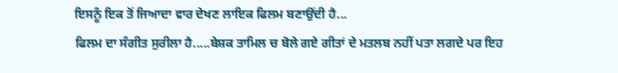ਇਸਨੂੰ ਇਕ ਤੋਂ ਜਿਆਦਾ ਵਾਰ ਦੇਖਣ ਲਾਇਕ ਫਿਲਮ ਬਣਾਉਂਦੀ ਹੈ...
ਫਿਲਮ ਦਾ ਸੰਗੀਤ ਸੁਰੀਲਾ ਹੈ.....ਬੇਸ਼ਕ ਤਾਮਿਲ ਚ ਬੋਲੇ ਗਏ ਗੀਤਾਂ ਦੇ ਮਤਲਬ ਨਹੀਂ ਪਤਾ ਲਗਦੇ ਪਰ ਇਹ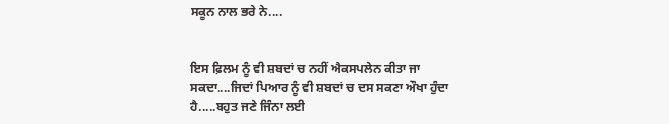ਸਕੂਨ ਨਾਲ ਭਰੇ ਨੇ....


ਇਸ ਫ਼ਿਲਮ ਨੂੰ ਵੀ ਸ਼ਬਦਾਂ ਚ ਨਹੀਂ ਐਕਸਪਲੇਨ ਕੀਤਾ ਜਾ ਸਕਦਾ....ਜਿਦਾਂ ਪਿਆਰ ਨੂੰ ਵੀ ਸ਼ਬਦਾਂ ਚ ਦਸ ਸਕਣਾ ਔਖਾ ਹੁੰਦਾ ਹੈ.....ਬਹੁਤ ਜਣੇ ਜਿੰਨਾ ਲਈ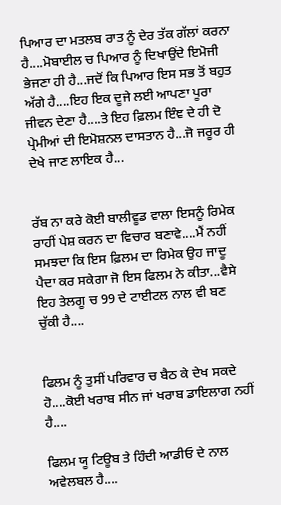ਪਿਆਰ ਦਾ ਮਤਲਬ ਰਾਤ ਨੂੰ ਦੇਰ ਤੱਕ ਗੱਲਾਂ ਕਰਨਾ ਹੈ....ਮੋਬਾਈਲ ਚ ਪਿਆਰ ਨੂੰ ਦਿਖਾਉਂਦੇ ਇਮੋਜੀ ਭੇਜਣਾ ਹੀ ਹੈ...ਜਦੋਂ ਕਿ ਪਿਆਰ ਇਸ ਸਭ ਤੋਂ ਬਹੁਤ ਅੱਗੇ ਹੈ....ਇਹ ਇਕ ਦੂਜੇ ਲਈ ਆਪਣਾ ਪੂਰਾ ਜੀਵਨ ਦੇਣਾ ਹੈ....ਤੇ ਇਹ ਫ਼ਿਲਮ ਇੰਞ ਦੇ ਹੀ ਦੋ ਪ੍ਰੇਮੀਆਂ ਦੀ ਇਮੋਸ਼ਨਲ ਦਾਸਤਾਨ ਹੈ...ਜੋ ਜਰੂਰ ਹੀ ਦੇਖੇ ਜਾਣ ਲਾਇਕ ਹੈ...


ਰੱਬ ਨਾ ਕਰੇ ਕੋਈ ਬਾਲੀਵੂਡ ਵਾਲਾ ਇਸਨੂੰ ਰਿਮੇਕ ਰਾਹੀਂ ਪੇਸ਼ ਕਰਨ ਦਾ ਵਿਚਾਰ ਬਣਾਵੇ....ਮੈਂ ਨਹੀਂ ਸਮਝਦਾ ਕਿ ਇਸ ਫ਼ਿਲਮ ਦਾ ਰਿਮੇਕ ਉਹ ਜਾਦੂ ਪੈਦਾ ਕਰ ਸਕੇਗਾ ਜੋ ਇਸ ਫਿਲਮ ਨੇ ਕੀਤਾ...ਵੈਸੇ ਇਹ ਤੇਲਗੂ ਚ 99 ਦੇ ਟਾਈਟਲ ਨਾਲ ਵੀ ਬਣ ਚੁੱਕੀ ਹੈ....


ਫਿਲਮ ਨੂੰ ਤੁਸੀਂ ਪਰਿਵਾਰ ਚ ਬੈਠ ਕੇ ਦੇਖ ਸਕਦੇ ਹੋ....ਕੋਈ ਖਰਾਬ ਸੀਨ ਜਾਂ ਖਰਾਬ ਡਾਇਲਾਗ ਨਹੀਂ ਹੈ....

ਫਿਲਮ ਯੂ ਟਿਊਬ ਤੇ ਹਿੰਦੀ ਆਡੀਓ ਦੇ ਨਾਲ ਅਵੇਲਬਲ ਹੈ....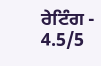ਰੇਟਿੰਗ - 4.5/5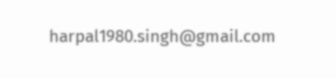harpal1980.singh@gmail.com